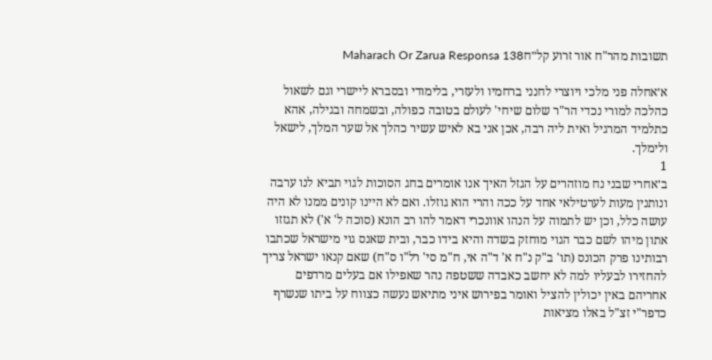תשובות מהר"ח אור זרוע קל״חMaharach Or Zarua Responsa 138

א׳אחלה פני מלכי ויוצרי לחנני ברחמיו ולעזרי, בלימודי ובסברא ליישרי וגם לשאול כהלכה למורי נכדי הר"ר שלום שיחי' לעולם בטובה כפולה, ובשמחה ובגילה, אהא כתלמיד המרגיל ואית ליה רבה, אכן אני בא לאיש עשיר כהלך אל שער המלך, לישאל ולימלך.
1
ב׳אחרי שבני נח מוזהרים על הגזל האיך אנו אומרים בחג הסוכות לגוי תביא לנו ערבה ונותנין מעות לערטילאי אחד על ככה והרי הוא גוזלו. ואם לא היינו קונים ממנו לא היה עושה כלל, וכן יש לתמוה על הנהו אוונכרי דאמר להו רב הונא (סוכה ל' א') לא תגזזו אתון מיהו לשם כבר הגוי מוחזק בשדה והיא בידו כבר, ובית שאנס גוי מישראל שכתבו רבותינו פרק הכונס (תו' ב"ק נ"ח א' ד"ה אי, ח"מ סי' רל"ו ס"ח) שאם קנאו ישראל צריך להחזירו לבעליו למה לא יחשב כאבדה ששטפה נהר שאפילו אם בעלים מרדפים אחריהם באין יכולין להציל ואומר בפירוש איני מתיאש נעשה כצווח על ביתו שנשרף כדפר"י זצ"ל באלו מציאות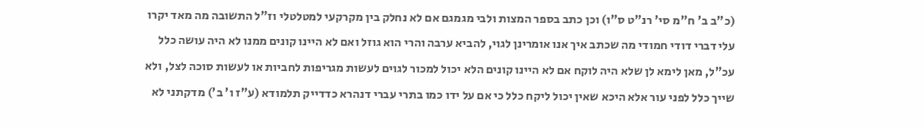(כ"ב ב' ח"מ סי' רנ"ט ס"ו) וכן כתב בספר המצות ולבי מגמגם אם לא נחלק בין מקרקעי למטלטלי וז"ל התשובה מה מאד יקרו עלי דברי דודי חמודי מה שכתב איך אנו אומרינן לגוי, להביא ערבה והרי הוא גוזל ואם לא היינו קונים ממנו לא היה עושה כלל עכ"ל, מאן לימא לן שלא היה לוקח אם לא היינו קונים הלא יכול למכור לגוים לעשות מגריפות לחביות או לעשות סוכה לצל, ולא שייך כלל לפני עור אלא היכא שאין יכול ליקח כלל כי אם על ידו כמו בתרי עברי דנהרא כדדייק תלמודא (ע"ז ו' ב') מדקתני לא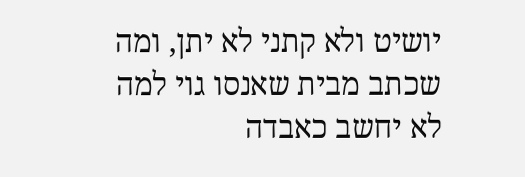יושיט ולא קתני לא יתן, ומה שכתב מבית שאנסו גוי למה לא יחשב כאבדה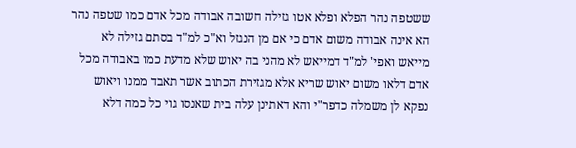ששטפה נהר הפלא ופלא אטו גזילה חשובה אבודה מכל אדם כמו שטפה נהר הא אינה אבודה משום אדם כי אם מן הנגזל וא"כ למ"ד בסתם גזילה לא מייאש ואפי' למ"ד דמייאש לא מהני בה יאוש שלא מדעת כמו באבודה מכל אדם דלאו משום יאוש שריא אלא מגזירת הכתוב אשר תאבד ממנו ויאוש נפקא לן משמלה כדפר"י והא דאתינן עלה בית שאנסו גוי כל כמה דלא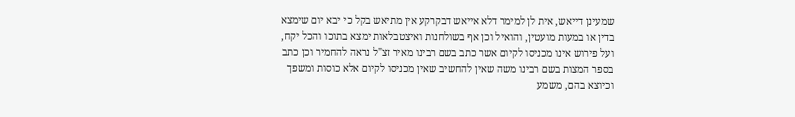שמעינן דייאש, אית לן למימר דלא אייאש דבקרקע אין מתיאש בקל כי יבא יום שימצא בדין או במעות מועטין, והואיל וכן אף בשולחנות ואיצטבלאות ימצא בתוכו והכל יקח, ועל פירוש אינו מכניסו לקיום אשר כתב בשם רבינו מאיר זצ"ל נראה להחמיר וכן כתב בספר המצות בשם רבינו משה שאין להחשיב שאין מכניסו לקיום אלא כוסות ומשפך וכיוצא בהם, משמע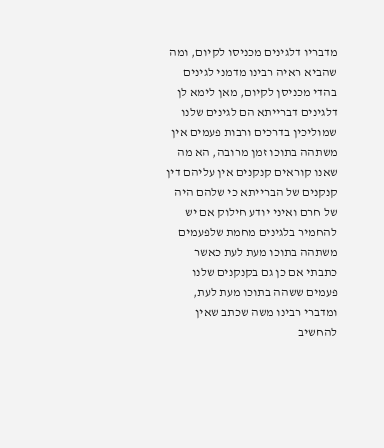מדבריו דלגינים מכניסו לקיום, ומה שהביא ראיה רבינו מדמני לגינים בהדי מכניסן לקיום, מאן לימא לן דלגינים דברייתא הם לגינים שלנו שמוליכין בדרכים ורבות פעמים אין משתהה בתוכו זמן מרובה, הא מה שאנו קוראים קנקנים אין עליהם דין קנקנים של הברייתא כי שלהם היה של חרם ואיני יודע חילוק אם יש להחמיר בלגינים מחמת שלפעמים משתהה בתוכו מעת לעת כאשר כתבתי אם כן גם בקנקנים שלנו פעמים ששהה בתוכו מעת לעת, ומדברי רבינו משה שכתב שאין להחשיב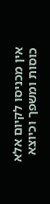אין מכניסו לקיום אלא כוסות ומשפך וכיוצא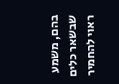בהם, משמע שבשאר כלים ראוי להחמיר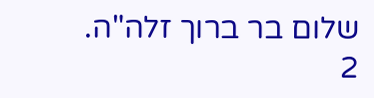שלום בר ברוך זלה"ה.
2